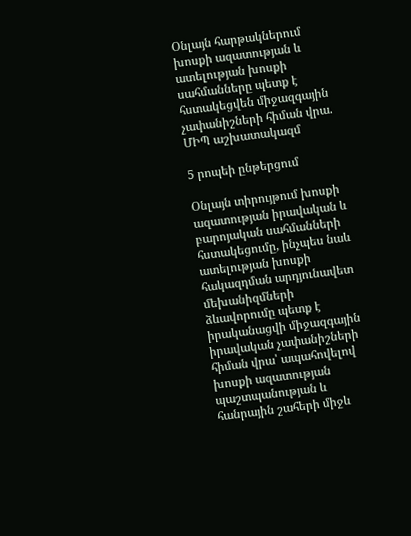Օնլայն հարթակներում խոսքի ազատության և ատելության խոսքի սահմանները պետք է հստակեցվեն միջազգային չափանիշների հիման վրա. ՄԻՊ աշխատակազմ

5 րոպեի ընթերցում

Օնլայն տիրույթում խոսքի ազատության իրավական և բարոյական սահմանների հստակեցումը, ինչպես նաև ատելության խոսքի հակազդման արդյունավետ մեխանիզմների ձևավորումը պետք է իրականացվի միջազգային իրավական չափանիշների հիման վրա՝ ապահովելով խոսքի ազատության պաշտպանության և հանրային շահերի միջև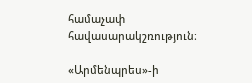համաչափ հավասարակշռություն։

«Արմենպրես»-ի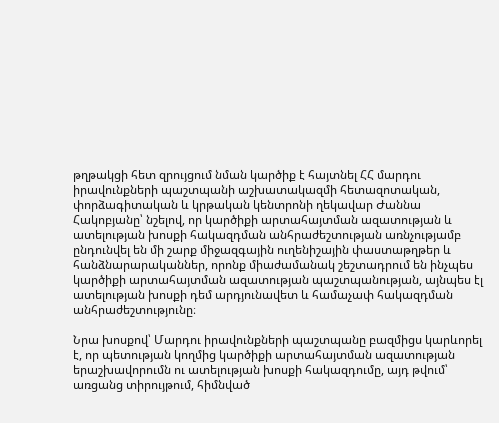թղթակցի հետ զրույցում նման կարծիք է հայտնել ՀՀ մարդու իրավունքների պաշտպանի աշխատակազմի հետազոտական, փորձագիտական և կրթական կենտրոնի ղեկավար Ժաննա Հակոբյանը՝ նշելով, որ կարծիքի արտահայտման ազատության և ատելության խոսքի հակազդման անհրաժեշտության առնչությամբ ընդունվել են մի շարք միջազգային ուղենիշային փաստաթղթեր և հանձնարարականներ, որոնք միաժամանակ շեշտադրում են ինչպես կարծիքի արտահայտման ազատության պաշտպանության, այնպես էլ ատելության խոսքի դեմ արդյունավետ և համաչափ հակազդման անհրաժեշտությունը։

Նրա խոսքով՝ Մարդու իրավունքների պաշտպանը բազմիցս կարևորել է, որ պետության կողմից կարծիքի արտահայտման ազատության երաշխավորումն ու ատելության խոսքի հակազդումը, այդ թվում՝ առցանց տիրույթում, հիմնված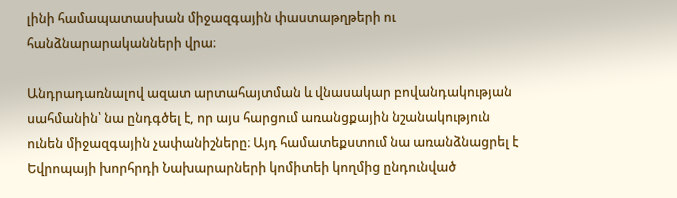լինի համապատասխան միջազգային փաստաթղթերի ու հանձնարարականների վրա։

Անդրադառնալով ազատ արտահայտման և վնասակար բովանդակության սահմանին՝ նա ընդգծել է, որ այս հարցում առանցքային նշանակություն ունեն միջազգային չափանիշները։ Այդ համատեքստում նա առանձնացրել է Եվրոպայի խորհրդի Նախարարների կոմիտեի կողմից ընդունված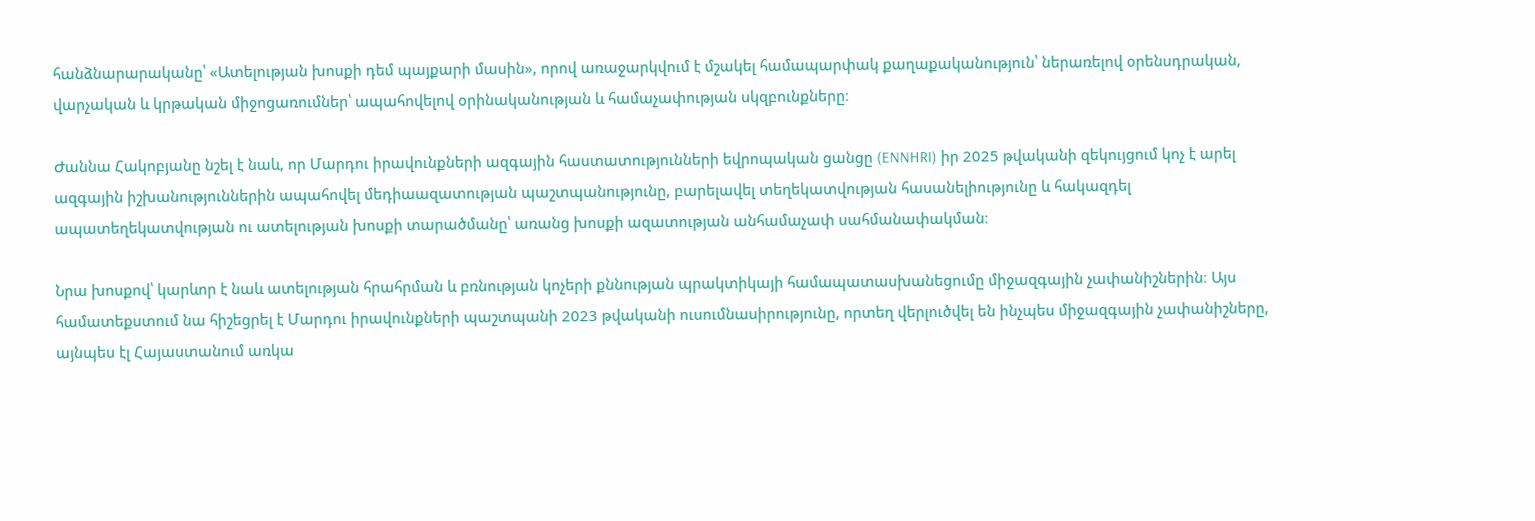հանձնարարականը՝ «Ատելության խոսքի դեմ պայքարի մասին», որով առաջարկվում է մշակել համապարփակ քաղաքականություն՝ ներառելով օրենսդրական, վարչական և կրթական միջոցառումներ՝ ապահովելով օրինականության և համաչափության սկզբունքները։

Ժաննա Հակոբյանը նշել է նաև, որ Մարդու իրավունքների ազգային հաստատությունների եվրոպական ցանցը (ENNHRI) իր 2025 թվականի զեկույցում կոչ է արել ազգային իշխանություններին ապահովել մեդիաազատության պաշտպանությունը, բարելավել տեղեկատվության հասանելիությունը և հակազդել ապատեղեկատվության ու ատելության խոսքի տարածմանը՝ առանց խոսքի ազատության անհամաչափ սահմանափակման։

Նրա խոսքով՝ կարևոր է նաև ատելության հրահրման և բռնության կոչերի քննության պրակտիկայի համապատասխանեցումը միջազգային չափանիշներին։ Այս համատեքստում նա հիշեցրել է Մարդու իրավունքների պաշտպանի 2023 թվականի ուսումնասիրությունը, որտեղ վերլուծվել են ինչպես միջազգային չափանիշները, այնպես էլ Հայաստանում առկա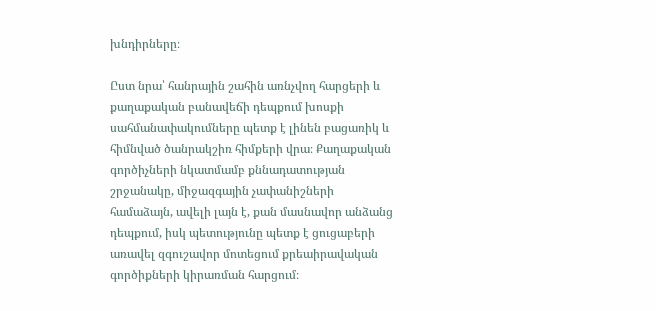խնդիրները։

Ըստ նրա՝ հանրային շահին առնչվող հարցերի և քաղաքական բանավեճի դեպքում խոսքի սահմանափակումները պետք է լինեն բացառիկ և հիմնված ծանրակշիռ հիմքերի վրա։ Քաղաքական գործիչների նկատմամբ քննադատության շրջանակը, միջազգային չափանիշների համաձայն, ավելի լայն է, քան մասնավոր անձանց դեպքում, իսկ պետությունը պետք է ցուցաբերի առավել զգուշավոր մոտեցում քրեաիրավական գործիքների կիրառման հարցում։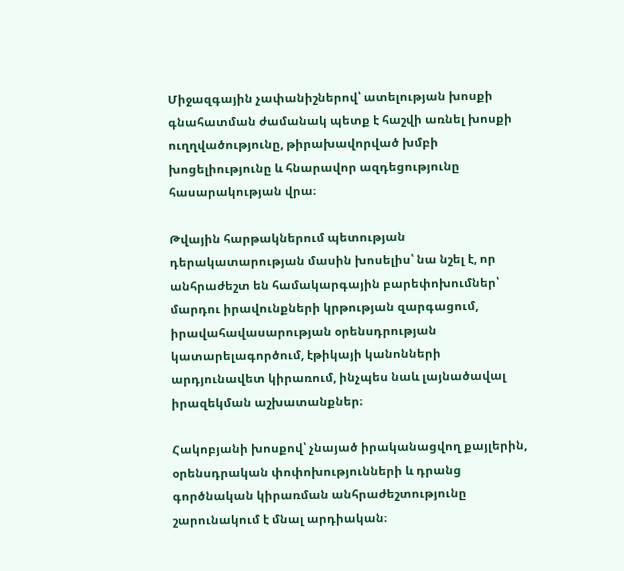Միջազգային չափանիշներով՝ ատելության խոսքի գնահատման ժամանակ պետք է հաշվի առնել խոսքի ուղղվածությունը, թիրախավորված խմբի խոցելիությունը և հնարավոր ազդեցությունը հասարակության վրա։

Թվային հարթակներում պետության դերակատարության մասին խոսելիս՝ նա նշել է, որ անհրաժեշտ են համակարգային բարեփոխումներ՝ մարդու իրավունքների կրթության զարգացում, իրավահավասարության օրենսդրության կատարելագործում, էթիկայի կանոնների արդյունավետ կիրառում, ինչպես նաև լայնածավալ իրազեկման աշխատանքներ։

Հակոբյանի խոսքով՝ չնայած իրականացվող քայլերին, օրենսդրական փոփոխությունների և դրանց գործնական կիրառման անհրաժեշտությունը շարունակում է մնալ արդիական։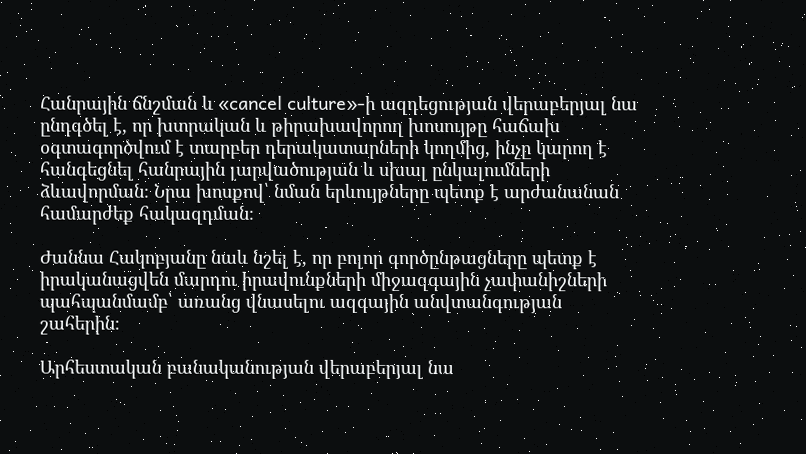Հանրային ճնշման և «cancel culture»-ի ազդեցության վերաբերյալ նա ընդգծել է, որ խտրական և թիրախավորող խոսույթը հաճախ օգտագործվում է տարբեր դերակատարների կողմից, ինչը կարող է հանգեցնել հանրային լարվածության և սխալ ընկալումների ձևավորման։ Նրա խոսքով՝ նման երևույթները պետք է արժանանան համարժեք հակազդման։

Ժաննա Հակոբյանը նաև նշել է, որ բոլոր գործընթացները պետք է իրականացվեն մարդու իրավունքների միջազգային չափանիշների պահպանմամբ՝ առանց վնասելու ազգային անվտանգության շահերին։

Արհեստական բանականության վերաբերյալ նա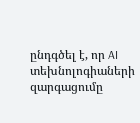ընդգծել է, որ AI տեխնոլոգիաների զարգացումը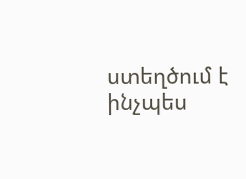ստեղծում է ինչպես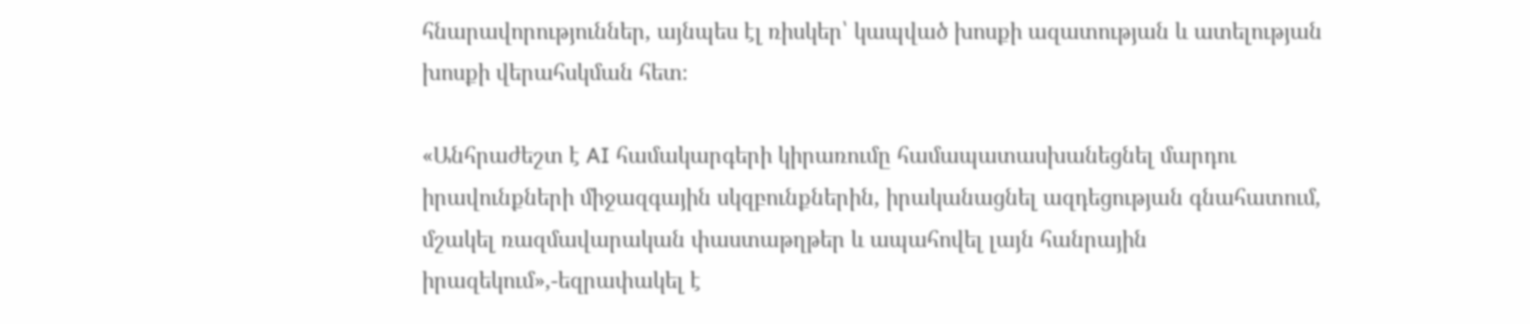հնարավորություններ, այնպես էլ ռիսկեր՝ կապված խոսքի ազատության և ատելության խոսքի վերահսկման հետ։

«Անհրաժեշտ է AI համակարգերի կիրառումը համապատասխանեցնել մարդու իրավունքների միջազգային սկզբունքներին, իրականացնել ազդեցության գնահատում, մշակել ռազմավարական փաստաթղթեր և ապահովել լայն հանրային իրազեկում»,-եզրափակել է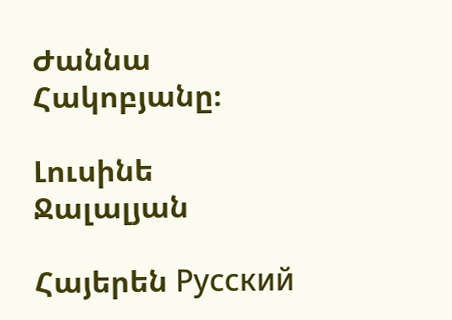Ժաննա Հակոբյանը։

Լուսինե Ջալալյան

Հայերեն Русский